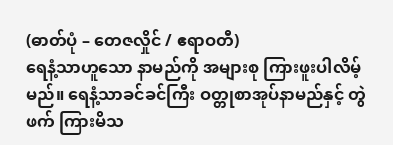(ဓာတ်ပုံ – တေဇလှိုင် / ဧရာဝတီ)
ရေနံ့သာဟူသော နာမည်ကို အများစု ကြားဖူးပါလိမ့်မည်။ ရေနံ့သာခင်ခင်ကြီး ဝတ္တုစာအုပ်နာမည်နှင့် တွဲဖက် ကြားမိသ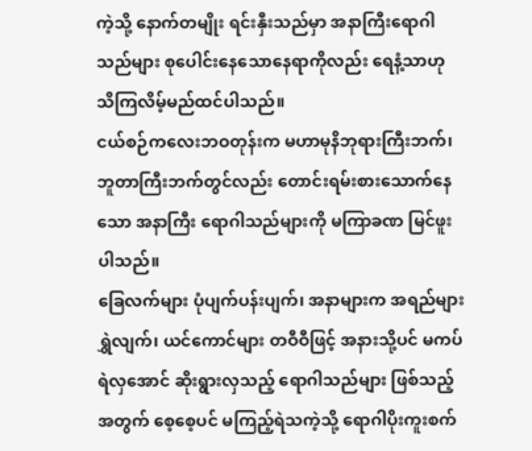ကဲ့သို့ နောက်တမျိုး ရင်းနှီးသည်မှာ အနာကြီးရောဂါသည်များ စုပေါင်းနေသောနေရာကိုလည်း ရေနံ့သာဟု သိကြလိမ့်မည်ထင်ပါသည်။
ငယ်စဉ်ကလေးဘဝတုန်းက မဟာမုနိဘုရားကြီးဘက်၊ ဘူတာကြီးဘက်တွင်လည်း တောင်းရမ်းစားသောက်နေသော အနာကြီး ရောဂါသည်များကို မကြာခဏ မြင်ဖူးပါသည်။
ခြေလက်များ ပုံပျက်ပန်းပျက်၊ အနာများက အရည်များရွှဲလျက်၊ ယင်ကောင်များ တဝီဝီဖြင့် အနားသို့ပင် မကပ်ရဲလှအောင် ဆိုးရွားလှသည့် ရောဂါသည်များ ဖြစ်သည့်အတွက် စေ့စေ့ပင် မကြည့်ရဲသကဲ့သို့ ရောဂါပိုးကူးစက်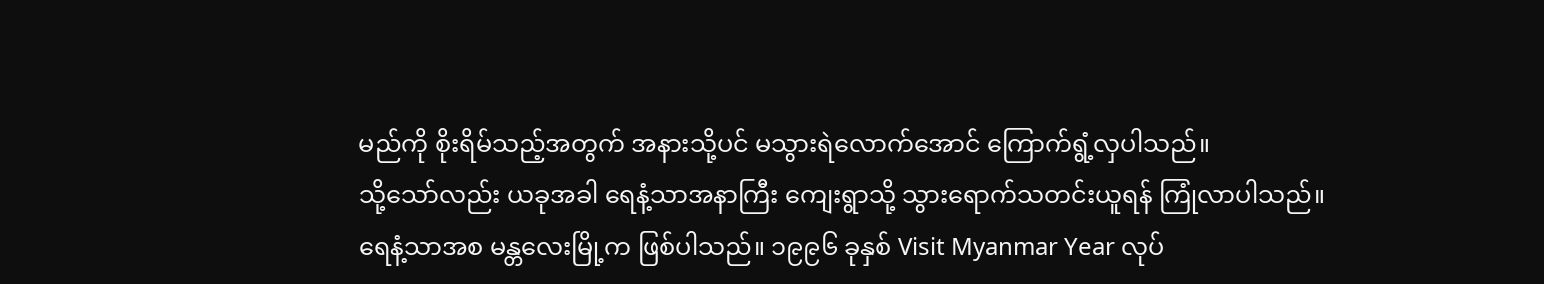မည်ကို စိုးရိမ်သည့်အတွက် အနားသို့ပင် မသွားရဲလောက်အောင် ကြောက်ရွံ့လှပါသည်။
သို့သော်လည်း ယခုအခါ ရေနံ့သာအနာကြီး ကျေးရွာသို့ သွားရောက်သတင်းယူရန် ကြုံလာပါသည်။
ရေနံ့သာအစ မန္တလေးမြို့က ဖြစ်ပါသည်။ ၁၉၉၆ ခုနှစ် Visit Myanmar Year လုပ်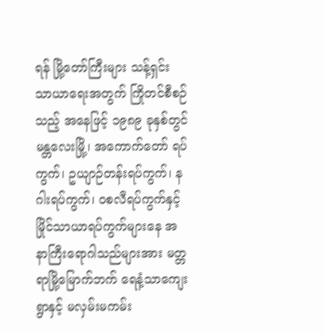ရန် မြို့တော်ကြီးများ သန့်ရှင်း သာယာရေးအတွက် ကြိုတင်စီစဉ်သည့် အနေဖြင့် ၁၉၈၉ ခုနှစ်တွင် မန္တလေးမြို့၊ အကောက်တော် ရပ်ကွက်၊ ဥယျာဉ်တန်းရပ်ကွက်၊ နဂါးရပ်ကွက်၊ ဝစလီရပ်ကွက်နှင့် မြိုင်သာယာရပ်ကွက်များနေ အနာကြီးရောဂါသည်များအား မတ္တရာမြို့မြောက်ဘက် ရေနံ့သာကျေးရွာနှင့် မလှမ်းမကမ်း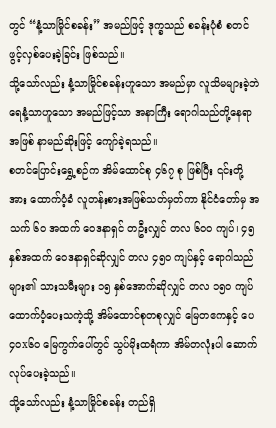တွင် “နံ့သာမြိုင်စခန်း” အမည်ဖြင့် ဒုက္ခသည် စခန်းပုံစံ စတင်ဖွင့်လှစ်ပေးခဲ့ခြင်း ဖြစ်သည်။
သို့သော်လည်း နံ့သာမြိုင်စခန်းဟူသော အမည်မှာ လူသိမများခဲ့ဘဲ ရေနံ့သာဟူသော အမည်ဖြင့်သာ အနာကြီး ရောဂါသည်တို့နေရာအဖြစ် နာမည်ဆိုးဖြင့် ကျော်ခဲ့ရသည်။
စတင်ပြောင်းရွှေ့စဉ်က အိမ်ထောင်စု ၄၆၇ စု ဖြစ်ပြီး ၎င်းတို့အား ထောက်ပံ့ခံ လူတန်းစားအဖြစ်သတ်မှတ်ကာ နိုင်ငံတော်မှ အသက် ၆၀ အထက် ဝေဒနာရှင် တဦးလျှင် တလ ၆၀၀ ကျပ်၊ ၄၅ နှစ်အထက် ဝေဒနာရှင်ဆိုလျှင် တလ ၄၅၀ ကျပ်နှင့် ရောဂါသည်များ၏ သားသမီးများ ၁၅ နှစ်အောက်ဆိုလျှင် တလ ၁၅၀ ကျပ် ထောက်ပံ့ပေးသကဲ့သို့ အိမ်ထောင်စုတစုလျှင် မြေတဧကနှင့် ပေ ၄၀x၆၀ မြေကွက်ပေါ်တွင် သွပ်မိုးထရံကာ အိမ်တလုံးပါ ဆောက်လုပ်ပေးခဲ့သည်။
သို့သော်လည်း နံ့သာမြိုင်စခန်း တည်ရှိ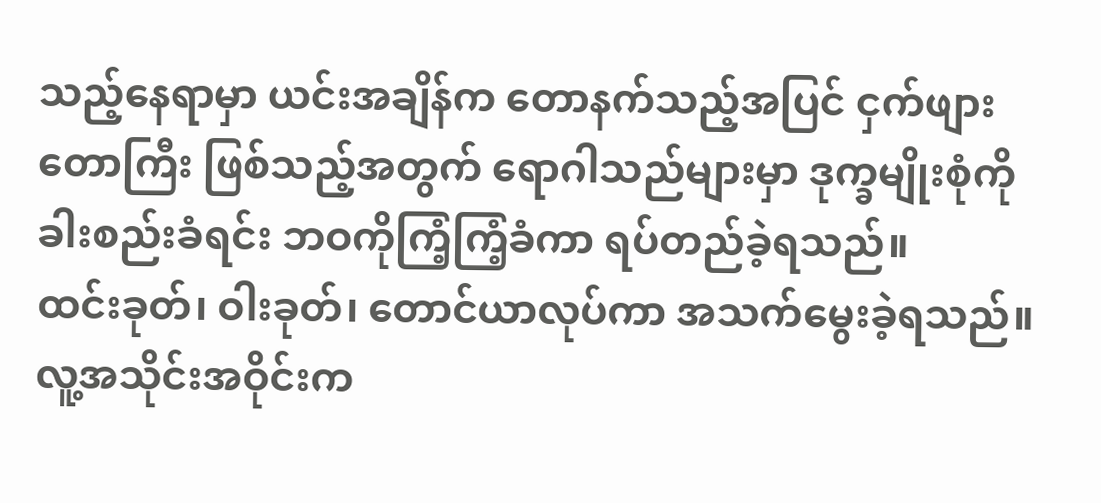သည့်နေရာမှာ ယင်းအချိန်က တောနက်သည့်အပြင် ငှက်ဖျားတောကြီး ဖြစ်သည့်အတွက် ရောဂါသည်များမှာ ဒုက္ခမျိုးစုံကို ခါးစည်းခံရင်း ဘဝကိုကြံ့ကြံ့ခံကာ ရပ်တည်ခဲ့ရသည်။
ထင်းခုတ်၊ ဝါးခုတ်၊ တောင်ယာလုပ်ကာ အသက်မွေးခဲ့ရသည်။ လူ့အသိုင်းအဝိုင်းက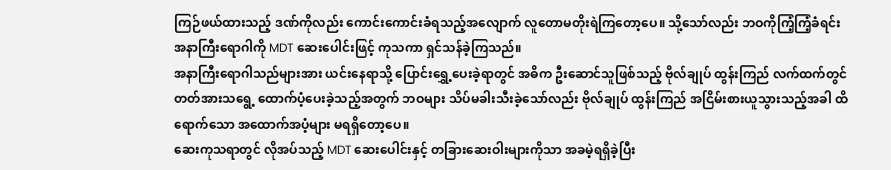ကြဉ်ဖယ်ထားသည့် ဒဏ်ကိုလည်း ကောင်းကောင်းခံရသည့်အလျောက် လူတောမတိုးရဲကြတော့ပေ။ သို့သော်လည်း ဘဝကိုကြံ့ကြံ့ခံရင်း အနာကြီးရောဂါကို MDT ဆေးပေါင်းဖြင့် ကုသကာ ရှင်သန်ခဲ့ကြသည်။
အနာကြီးရောဂါသည်များအား ယင်းနေရာသို့ ပြောင်းရွှေ့ပေးခဲ့ရာတွင် အဓိက ဦးဆောင်သူဖြစ်သည့် ဗိုလ်ချုပ် ထွန်းကြည် လက်ထက်တွင် တတ်အားသရွေ့ ထောက်ပံ့ပေးခဲ့သည့်အတွက် ဘဝများ သိပ်မခါးသီးခဲ့သော်လည်း ဗိုလ်ချုပ် ထွန်းကြည် အငြိမ်းစားယူသွားသည့်အခါ ထိရောက်သော အထောက်အပံ့များ မရရှိတော့ပေ။
ဆေးကုသရာတွင် လိုအပ်သည့် MDT ဆေးပေါင်းနှင့် တခြားဆေးဝါးများကိုသာ အခမဲ့ရရှိခဲ့ပြီး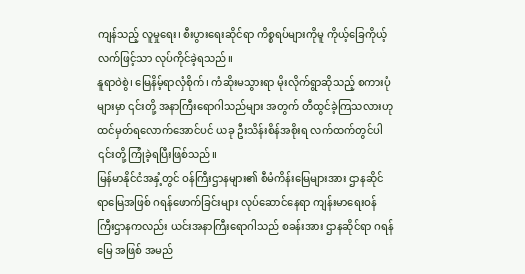ကျန်သည့် လူမှုရေး၊ စီးပွားရေးဆိုင်ရာ ကိစ္စရပ်များကိုမူ ကိုယ့်ခြေကိုယ့်လက်ဖြင့်သာ လုပ်ကိုင်ခဲ့ရသည်။
နူရာဝဲစွဲ၊ မြေနိမ့်ရာလှံစိုက်၊ ကံဆိုးမသွားရာ မိုးလိုက်ရွာဆိုသည့် စကားပုံများမှာ ၎င်းတို့ အနာကြီးရောဂါသည်များ အတွက် တီထွင်ခဲ့ကြသလားဟု ထင်မှတ်ရလောက်အောင်ပင် ယခု ဦးသိန်းစိန်အစိုးရ လက်ထက်တွင်ပါ ၎င်းတို့ ကြုံခဲ့ရပြီးဖြစ်သည်။
မြန်မာနိုင်ငံအနှံ့တွင် ဝန်ကြီးဌာနများ၏ စီမံကိန်းမြေများအား ဌာနဆိုင်ရာမြေအဖြစ် ဂရန်ဖောက်ခြင်းများ လုပ်ဆောင်နေရာ ကျန်းမာရေးဝန်ကြီးဌာနကလည်း ယင်းအနာကြီးရောဂါသည် စခန်းအား ဌာနဆိုင်ရာ ဂရန်မြေ အဖြစ် အမည်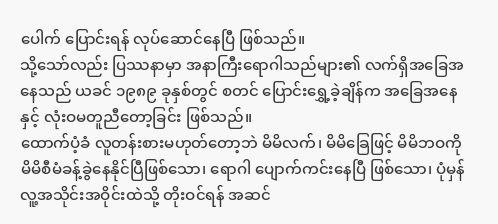ပေါက် ပြောင်းရန် လုပ်ဆောင်နေပြီ ဖြစ်သည်။
သို့သော်လည်း ပြဿနာမှာ အနာကြီးရောဂါသည်များ၏ လက်ရှိအခြေအနေသည် ယခင် ၁၉၈၉ ခုနှစ်တွင် စတင် ပြောင်းရွှေ့ခဲ့ချိန်က အခြေအနေနှင့် လုံးဝမတူညီတော့ခြင်း ဖြစ်သည်။
ထောက်ပံ့ခံ လူတန်းစားမဟုတ်တော့ဘဲ မိမိလက်၊ မိမိခြေဖြင့် မိမိဘဝကို မိမိစီမံခန့်ခွဲနေနိုင်ပြီဖြစ်သော၊ ရောဂါ ပျောက်ကင်းနေပြီ ဖြစ်သော၊ ပုံမှန် လူ့အသိုင်းအဝိုင်းထဲသို့ တိုးဝင်ရန် အဆင်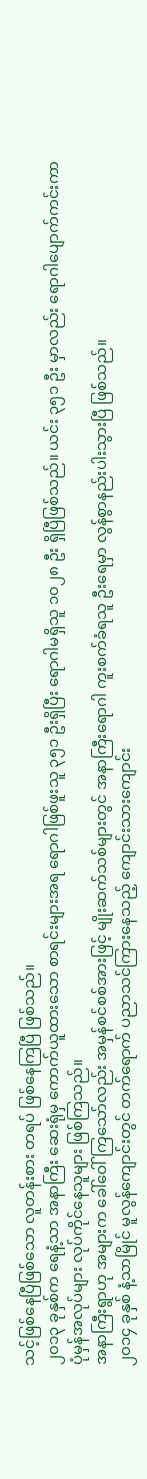သင့်ဖြစ်နေပြီဖြစ်သော လူတန်းစား တရပ် ဖြစ်နေကြပြီ ဖြစ်သည်။
၂၀၁၃ ခုနှစ်က ရေနံ့သာ အနာကြီး ဆေးရုံမှ ကောက်ယူထားသော စာရင်းများအရ ရောဂါဖြစ်ဖူးသူ ၃၅၁ ဦးရှိပြီး ရောဂါမရှိသူ ၁၀၂၈ ဦး ရှိပြီဖြစ်သည်။ ယင်း ၃၅၁ ဦး မှာလည်း ရောဂါပျောက်ကင်းကာ ပုံမှန်အလုပ်များ လုပ်ကိုင်နေသူများ ဖြစ်ကြသည်။
အနာကြီးရွာဟု အများက ခေါ်ဝေါ်ကြသော်လည်း အမှန်စင်စစ်အားဖြင့် မျိုးဆက်သစ်များတွင် အနာကြီးရောဂါ ကူးစက်ခံရသူ ဦးရေမှာ လွန်စွာနည်းပါးသွားပြီ ဖြစ်သည်။
၂၀၁၄ ခုနှစ် နံ့သာမြိုင် မူလွန်ကျောင်းတွင် တက်ရောက် ပညာသင်ကြားနေသည့် ကျောင်းသားကျောင်း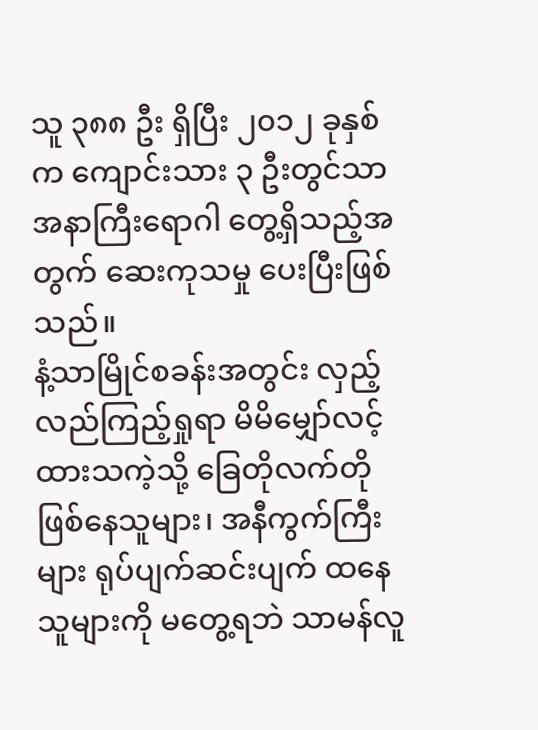သူ ၃၈၈ ဦး ရှိပြီး ၂၀၁၂ ခုနှစ်က ကျောင်းသား ၃ ဦးတွင်သာ အနာကြီးရောဂါ တွေ့ရှိသည့်အတွက် ဆေးကုသမှု ပေးပြီးဖြစ်သည်။
နံ့သာမြိုင်စခန်းအတွင်း လှည့်လည်ကြည့်ရှုရာ မိမိမျှော်လင့်ထားသကဲ့သို့ ခြေတိုလက်တိုဖြစ်နေသူများ၊ အနီကွက်ကြီးများ ရုပ်ပျက်ဆင်းပျက် ထနေသူများကို မတွေ့ရဘဲ သာမန်လူ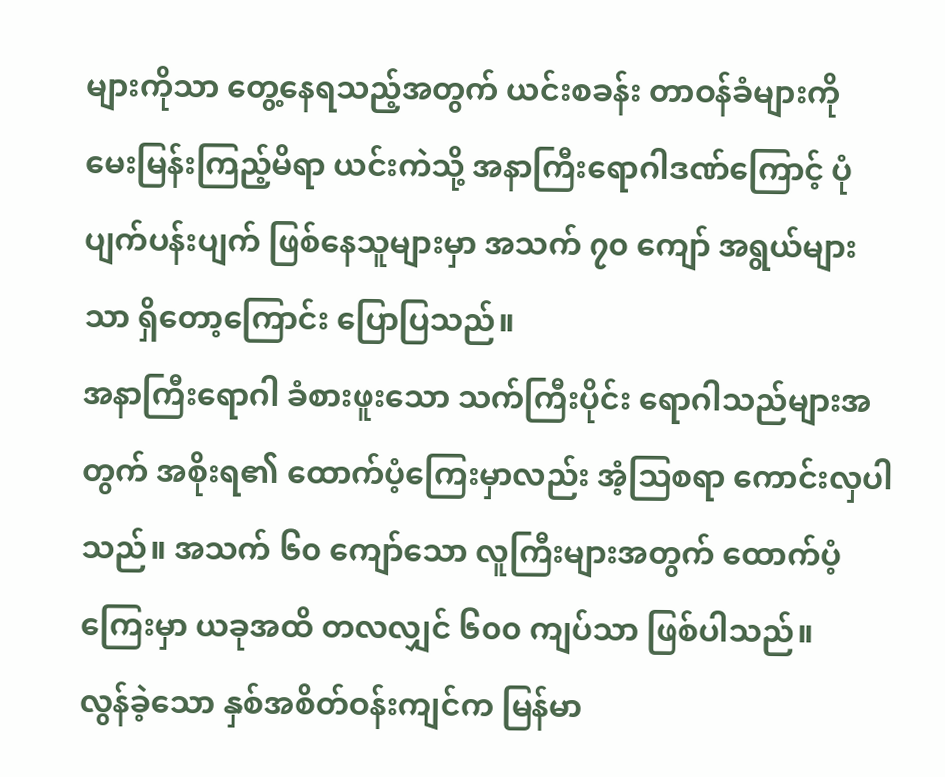များကိုသာ တွေ့နေရသည့်အတွက် ယင်းစခန်း တာဝန်ခံများကို မေးမြန်းကြည့်မိရာ ယင်းကဲသို့ အနာကြီးရောဂါဒဏ်ကြောင့် ပုံပျက်ပန်းပျက် ဖြစ်နေသူများမှာ အသက် ၇၀ ကျော် အရွယ်များသာ ရှိတော့ကြောင်း ပြောပြသည်။
အနာကြီးရောဂါ ခံစားဖူးသော သက်ကြီးပိုင်း ရောဂါသည်များအတွက် အစိုးရ၏ ထောက်ပံ့ကြေးမှာလည်း အံ့သြစရာ ကောင်းလှပါသည်။ အသက် ၆၀ ကျော်သော လူကြီးများအတွက် ထောက်ပံ့ကြေးမှာ ယခုအထိ တလလျှင် ၆၀၀ ကျပ်သာ ဖြစ်ပါသည်။
လွန်ခဲ့သော နှစ်အစိတ်ဝန်းကျင်က မြန်မာ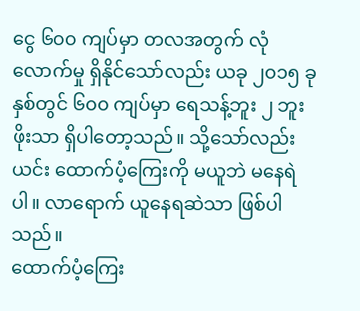ငွေ ၆၀၀ ကျပ်မှာ တလအတွက် လုံလောက်မှု ရှိနိုင်သော်လည်း ယခု ၂၀၁၅ ခုနှစ်တွင် ၆၀၀ ကျပ်မှာ ရေသန့်ဘူး ၂ ဘူးဖိုးသာ ရှိပါတော့သည်။ သို့သော်လည်း ယင်း ထောက်ပံ့ကြေးကို မယူဘဲ မနေရဲပါ။ လာရောက် ယူနေရဆဲသာ ဖြစ်ပါသည်။
ထောက်ပံ့ကြေး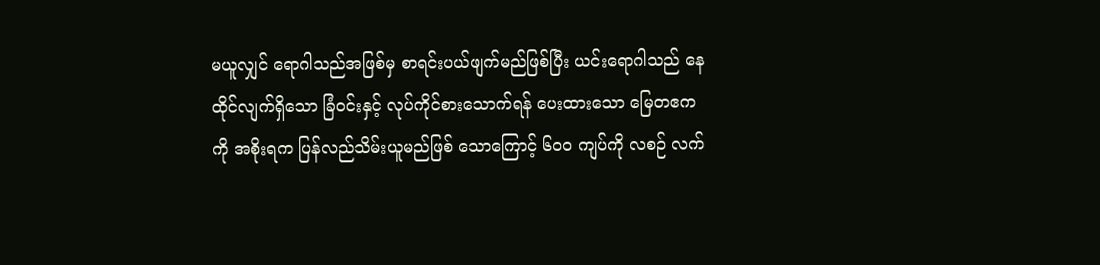မယူလျှင် ရောဂါသည်အဖြစ်မှ စာရင်းပယ်ဖျက်မည်ဖြစ်ပြီး ယင်းရောဂါသည် နေထိုင်လျက်ရှိသော ခြံဝင်းနှင့် လုပ်ကိုင်စားသောက်ရန် ပေးထားသော မြေတဧကကို အစိုးရက ပြန်လည်သိမ်းယူမည်ဖြစ် သောကြောင့် ၆၀၀ ကျပ်ကို လစဉ် လက်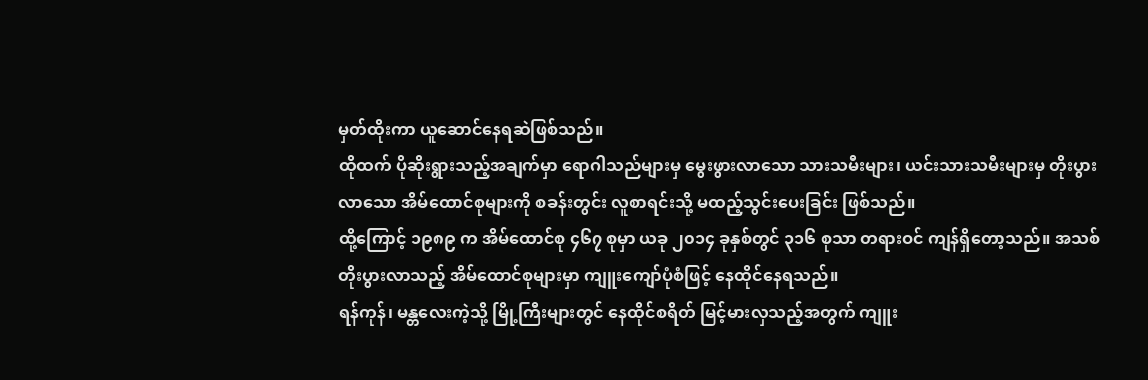မှတ်ထိုးကာ ယူဆောင်နေရဆဲဖြစ်သည်။
ထိုထက် ပိုဆိုးရွားသည့်အချက်မှာ ရောဂါသည်များမှ မွေးဖွားလာသော သားသမီးများ၊ ယင်းသားသမီးများမှ တိုးပွားလာသော အိမ်ထောင်စုများကို စခန်းတွင်း လူစာရင်းသို့ မထည့်သွင်းပေးခြင်း ဖြစ်သည်။
ထို့ကြောင့် ၁၉၈၉ က အိမ်ထောင်စု ၄၆၇ စုမှာ ယခု ၂၀၁၄ ခုနှစ်တွင် ၃၁၆ စုသာ တရားဝင် ကျန်ရှိတော့သည်။ အသစ်တိုးပွားလာသည့် အိမ်ထောင်စုများမှာ ကျူးကျော်ပုံစံဖြင့် နေထိုင်နေရသည်။
ရန်ကုန်၊ မန္တလေးကဲ့သို့ မြို့ကြီးများတွင် နေထိုင်စရိတ် မြင့်မားလှသည့်အတွက် ကျူး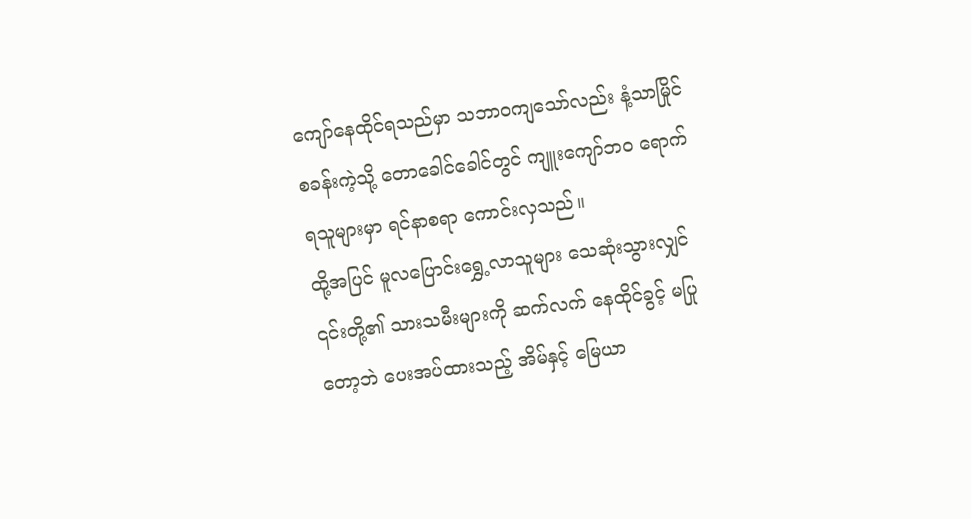ကျော်နေထိုင်ရသည်မှာ သဘာဝကျသော်လည်း နံ့သာမြိုင်စခန်းကဲ့သို့ တောခေါင်ခေါင်တွင် ကျူးကျော်ဘဝ ရောက်ရသူများမှာ ရင်နာစရာ ကောင်းလှသည်။
ထို့အပြင် မူလပြောင်းရွှေ့လာသူများ သေဆုံးသွားလျှင် ၎င်းတို့၏ သားသမီးများကို ဆက်လက် နေထိုင်ခွင့် မပြုတော့ဘဲ ပေးအပ်ထားသည့် အိမ်နှင့် မြေယာ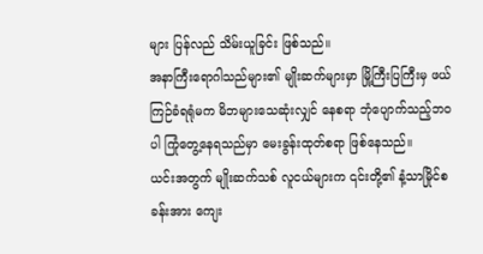များ ပြန်လည် သိမ်းယူခြင်း ဖြစ်သည်။
အနာကြီးရောဂါသည်များ၏ မျိုးဆက်များမှာ မြို့ကြီးပြကြီးမှ ဖယ်ကြဉ်ခံရရုံမက မိဘများသေဆုံးလျှင် နေစရာ ဘုံပျောက်သည့်ဘဝပါ ကြုံတွေ့နေရသည်မှာ မေးခွန်းထုတ်စရာ ဖြစ်နေသည်။
ယင်းအတွက် မျိုးဆက်သစ် လူငယ်များက ၎င်းတို့၏ နံ့သာမြိုင်စခန်းအား ကျေး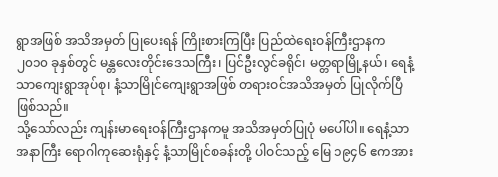ရွာအဖြစ် အသိအမှတ် ပြုပေးရန် ကြိုးစားကြပြီး ပြည်ထဲရေးဝန်ကြီးဌာနက ၂၀၁၀ ခုနှစ်တွင် မန္တလေးတိုင်းဒေသကြီး၊ ပြင်ဦးလွင်ခရိုင်၊ မတ္တရာမြို့နယ်၊ ရေနံ့သာကျေးရွာအုပ်စု၊ နံ့သာမြိုင်ကျေးရွာအဖြစ် တရားဝင်အသိအမှတ် ပြုလိုက်ပြီဖြစ်သည်။
သို့သော်လည်း ကျန်းမာရေးဝန်ကြီးဌာနကမူ အသိအမှတ်ပြုပုံ မပေါ်ပါ။ ရေနံ့သာအနာကြီး ရောဂါကုဆေးရုံနှင့် နံ့သာမြိုင်စခန်းတို့ ပါဝင်သည့် မြေ ၁၉၄၆ ဧကအား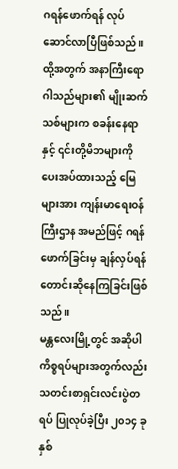ဂရန်ဖောက်ရန် လုပ်ဆောင်လာပြီဖြစ်သည်။
ထို့အတွက် အနာကြီးရောဂါသည်များ၏ မျိုးဆက်သစ်များက စခန်းနေရာနှင့် ၎င်းတို့မိဘများကို ပေးအပ်ထားသည့် မြေများအား ကျန်းမာရေးဝန်ကြီးဌာန အမည်ဖြင့် ဂရန်ဖောက်ခြင်းမှ ချန်လှပ်ရန် တောင်းဆိုနေကြခြင်းဖြစ်သည်။
မန္တလေးမြို့တွင် အဆိုပါ ကိစ္စရပ်များအတွက်လည်း သတင်းစာရှင်းလင်းပွဲတရပ် ပြုလုပ်ခဲ့ပြီး ၂၀၁၄ ခုနှစ်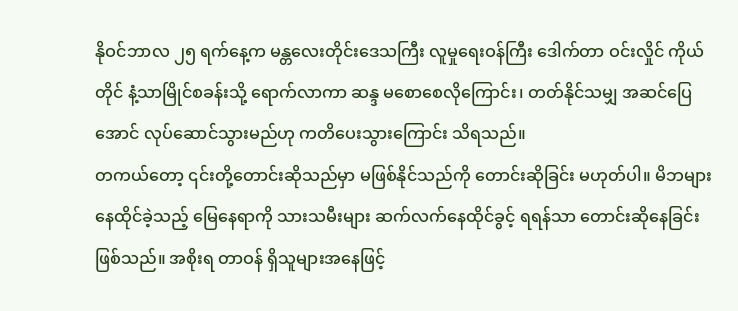နိုဝင်ဘာလ ၂၅ ရက်နေ့က မန္တလေးတိုင်းဒေသကြီး လူမှုရေးဝန်ကြီး ဒေါက်တာ ဝင်းလှိုင် ကိုယ်တိုင် နံ့သာမြိုင်စခန်းသို့ ရောက်လာကာ ဆန္ဒ မစောစေလိုကြောင်း၊ တတ်နိုင်သမျှ အဆင်ပြေအောင် လုပ်ဆောင်သွားမည်ဟု ကတိပေးသွားကြောင်း သိရသည်။
တကယ်တော့ ၎င်းတို့တောင်းဆိုသည်မှာ မဖြစ်နိုင်သည်ကို တောင်းဆိုခြင်း မဟုတ်ပါ။ မိဘများနေထိုင်ခဲ့သည့် မြေနေရာကို သားသမီးများ ဆက်လက်နေထိုင်ခွင့် ရရန်သာ တောင်းဆိုနေခြင်း ဖြစ်သည်။ အစိုးရ တာဝန် ရှိသူများအနေဖြင့်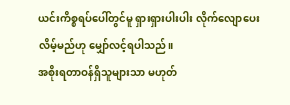ယင်းကိစ္စရပ်ပေါ်တွင်မူ ရှားရှားပါးပါး လိုက်လျောပေးလိမ့်မည်ဟု မျှော်လင့်ရပါသည်။
အစိုးရတာဝန်ရှိသူများသာ မဟုတ်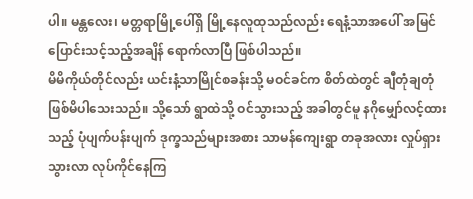ပါ။ မန္တလေး၊ မတ္တရာမြို့ပေါ်ရှိ မြို့နေလူထုသည်လည်း ရေနံ့သာအပေါ် အမြင်ပြောင်းသင့်သည့်အချိန် ရောက်လာပြီ ဖြစ်ပါသည်။
မိမိကိုယ်တိုင်လည်း ယင်းနံ့သာမြိုင်စခန်းသို့ မဝင်ခင်က စိတ်ထဲတွင် ချီတုံချတုံ ဖြစ်မိပါသေးသည်။ သို့သော် ရွာထဲသို့ ဝင်သွားသည့် အခါတွင်မူ နဂိုမျှော်လင့်ထားသည့် ပုံပျက်ပန်းပျက် ဒုက္ခသည်များအစား သာမန်ကျေးရွာ တခုအလား လှုပ်ရှားသွားလာ လုပ်ကိုင်နေကြ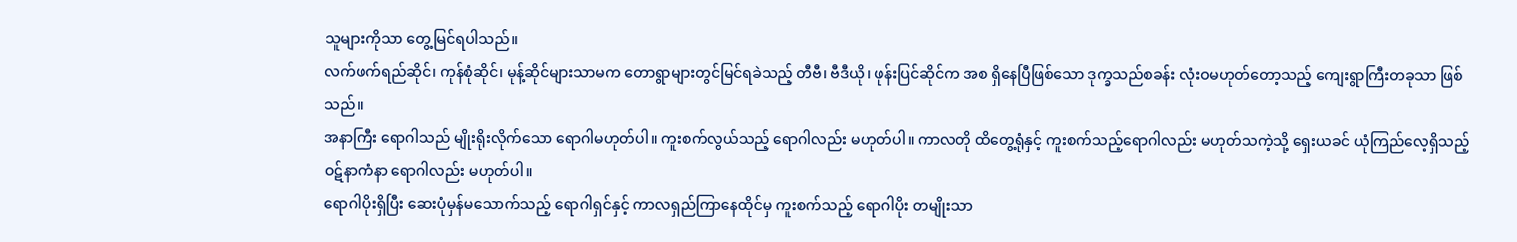သူများကိုသာ တွေ့မြင်ရပါသည်။
လက်ဖက်ရည်ဆိုင်၊ ကုန်စုံဆိုင်၊ မုန့်ဆိုင်များသာမက တောရွာများတွင်မြင်ရခဲသည့် တီဗီ၊ ဗီဒီယို၊ ဖုန်းပြင်ဆိုင်က အစ ရှိနေပြီဖြစ်သော ဒုက္ခသည်စခန်း လုံးဝမဟုတ်တော့သည့် ကျေးရွာကြီးတခုသာ ဖြစ်သည်။
အနာကြီး ရောဂါသည် မျိုးရိုးလိုက်သော ရောဂါမဟုတ်ပါ။ ကူးစက်လွယ်သည့် ရောဂါလည်း မဟုတ်ပါ။ ကာလတို ထိတွေ့ရုံနှင့် ကူးစက်သည့်ရောဂါလည်း မဟုတ်သကဲ့သို့ ရှေးယခင် ယုံကြည်လေ့ရှိသည့် ဝဋ်နာကံနာ ရောဂါလည်း မဟုတ်ပါ။
ရောဂါပိုးရှိပြီး ဆေးပုံမှန်မသောက်သည့် ရောဂါရှင်နှင့် ကာလရှည်ကြာနေထိုင်မှ ကူးစက်သည့် ရောဂါပိုး တမျိုးသာ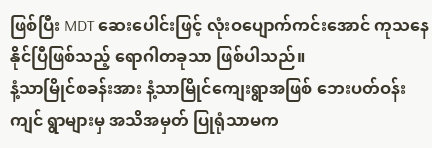ဖြစ်ပြီး MDT ဆေးပေါင်းဖြင့် လုံးဝပျောက်ကင်းအောင် ကုသနေနိုင်ပြီဖြစ်သည့် ရောဂါတခုသာ ဖြစ်ပါသည်။
နံ့သာမြိုင်စခန်းအား နံ့သာမြိုင်ကျေးရွာအဖြစ် ဘေးပတ်ဝန်းကျင် ရွာများမှ အသိအမှတ် ပြုရုံသာမက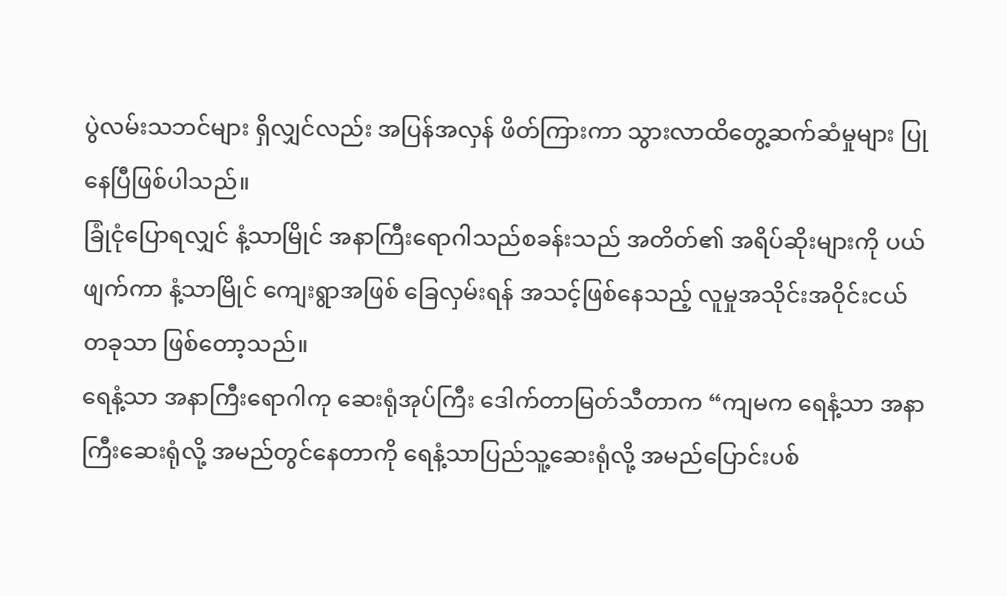ပွဲလမ်းသဘင်များ ရှိလျှင်လည်း အပြန်အလှန် ဖိတ်ကြားကာ သွားလာထိတွေ့ဆက်ဆံမှုများ ပြုနေပြီဖြစ်ပါသည်။
ခြုံငုံပြောရလျှင် နံ့သာမြိုင် အနာကြီးရောဂါသည်စခန်းသည် အတိတ်၏ အရိပ်ဆိုးများကို ပယ်ဖျက်ကာ နံ့သာမြိုင် ကျေးရွာအဖြစ် ခြေလှမ်းရန် အသင့်ဖြစ်နေသည့် လူမှုအသိုင်းအဝိုင်းငယ်တခုသာ ဖြစ်တော့သည်။
ရေနံ့သာ အနာကြီးရောဂါကု ဆေးရုံအုပ်ကြီး ဒေါက်တာမြတ်သီတာက “ကျမက ရေနံ့သာ အနာကြီးဆေးရုံလို့ အမည်တွင်နေတာကို ရေနံ့သာပြည်သူ့ဆေးရုံလို့ အမည်ပြောင်းပစ်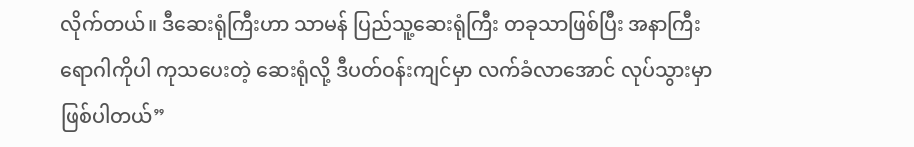လိုက်တယ်။ ဒီဆေးရုံကြီးဟာ သာမန် ပြည်သူ့ဆေးရုံကြီး တခုသာဖြစ်ပြီး အနာကြီးရောဂါကိုပါ ကုသပေးတဲ့ ဆေးရုံလို့ ဒီပတ်ဝန်းကျင်မှာ လက်ခံလာအောင် လုပ်သွားမှာ ဖြစ်ပါတယ်”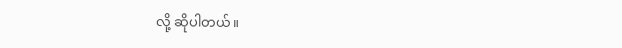လို့ ဆိုပါတယ်။